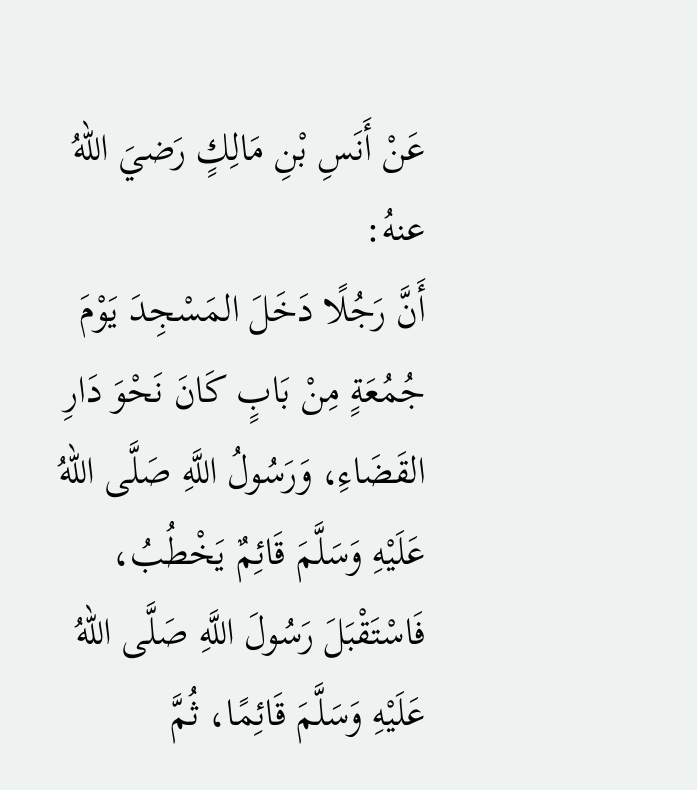عَنْ أَنَسِ بْنِ مَالِكٍ رَضيَ اللهُ عنهُ:
أَنَّ رَجُلًا دَخَلَ المَسْجِدَ يَوْمَ جُمُعَةٍ مِنْ بَابٍ كَانَ نَحْوَ دَارِ القَضَاءِ، وَرَسُولُ اللَّهِ صَلَّى اللهُ عَلَيْهِ وَسَلَّمَ قَائِمٌ يَخْطُبُ، فَاسْتَقْبَلَ رَسُولَ اللَّهِ صَلَّى اللهُ عَلَيْهِ وَسَلَّمَ قَائِمًا، ثُمَّ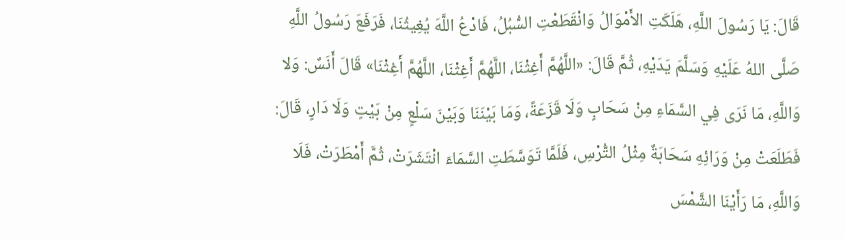قَالَ: يَا رَسُولَ اللَّهِ، هَلَكَتِ الأَمْوَالُ وَانْقَطَعْتِ السُّبُلُ، فَادْعُ اللَّهَ يُغِيثُنَا، فَرَفَعَ رَسُولُ اللَّهِ صَلَّى اللهُ عَلَيْهِ وَسَلَّمَ يَدَيْهِ، ثُمَّ قَالَ: «اللَّهُمَّ أَغِثْنَا، اللَّهُمَّ أَغِثْنَا، اللَّهُمَّ أَغِثْنَا» قَالَ أَنَسٌ: وَلا وَاللَّهِ، مَا نَرَى فِي السَّمَاءِ مِنْ سَحَابٍ وَلَا قَزَعَةً، وَمَا بَيْنَنَا وَبَيْنَ سَلْعٍ مِنْ بَيْتٍ وَلَا دَارٍ، قَالَ: فَطَلَعَتْ مِنْ وَرَائِهِ سَحَابَةٌ مِثْلُ التُّرْسِ، فَلَمَّا تَوَسَّطَتِ السَّمَاءَ انْتَشَرَتْ، ثُمَّ أَمْطَرَتْ، فَلَا وَاللَّهِ، مَا رَأَيْنَا الشَّمْسَ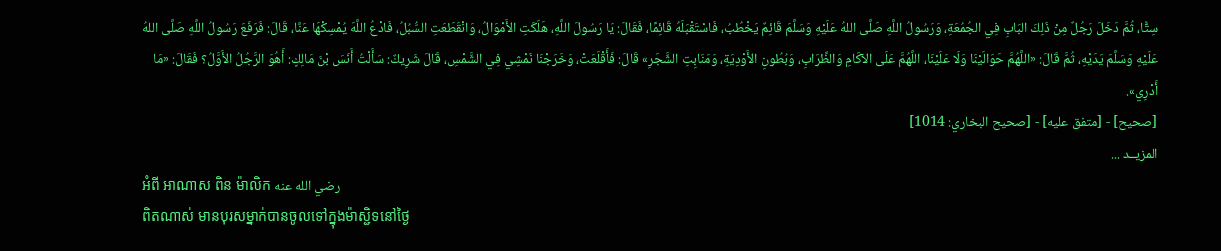سِتًّا، ثُمَّ دَخَلَ رَجُلٌ مِنْ ذَلِكَ البَابِ فِي الجُمُعَةِ، وَرَسُولُ اللَّهِ صَلَّى اللهُ عَلَيْهِ وَسَلَّمَ قَائِمٌ يَخْطُبُ، فَاسْتَقْبَلَهُ قَائِمًا، فَقَالَ: يَا رَسُولَ اللَّهِ، هَلَكَتِ الأَمْوَالُ، وَانْقَطَعَتِ السُّبُلُ، فَادْعُ اللَّهَ يُمْسِكْهَا عَنَّا، قَالَ: فَرَفَعَ رَسُولُ اللَّهِ صَلَّى اللهُ عَلَيْهِ وَسَلَّمَ يَدَيْهِ، ثُمَّ قَالَ: «اللَّهُمَّ حَوَالَيْنَا وَلَا عَلَيْنَا، اللَّهُمَّ عَلَى الآكَامِ وَالظِّرَابِ، وَبُطُونِ الأَوْدِيَةِ، وَمَنَابِتِ الشَّجَرِ» قَالَ: فَأَقْلَعَتْ، وَخَرَجْنَا نَمْشِي فِي الشَّمْسِ، قَالَ شَرِيكٌ: سَأَلْتُ أَنَسَ بْنَ مَالِكٍ: أَهُوَ الرَّجُلُ الأَوَّلُ؟ فَقَالَ: «مَا أَدْرِي».
[صحيح] - [متفق عليه] - [صحيح البخاري: 1014]
المزيــد ...
អំពី អាណាស ពិន ម៉ាលិក رضي الله عنه
ពិតណាស់ មានបុរសម្នាក់បានចូលទៅក្នុងម៉ាស្ជិទនៅថ្ងៃ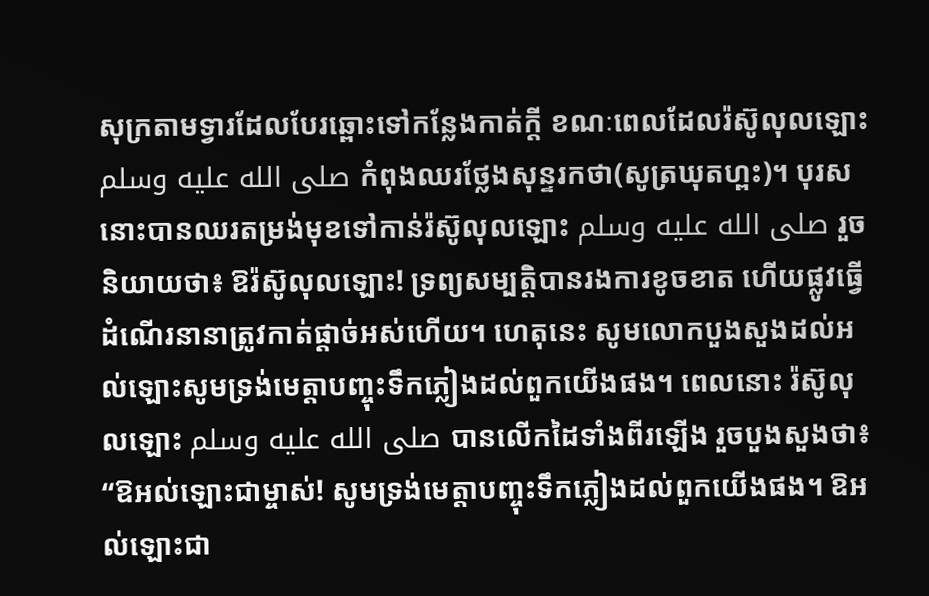សុក្រតាមទ្វារដែលបែរឆ្ពោះទៅកន្លែងកាត់ក្តី ខណៈពេលដែលរ៉ស៊ូលុលឡោះ صلى الله عليه وسلم កំពុងឈរថ្លែងសុន្ទរកថា(សូត្រឃុតហ្ពះ)។ បុរសនោះបានឈរតម្រង់មុខទៅកាន់រ៉ស៊ូលុលឡោះ صلى الله عليه وسلم រួចនិយាយថា៖ ឱរ៉ស៊ូលុលឡោះ! ទ្រព្យសម្បត្តិបានរងការខូចខាត ហើយផ្លូវធ្វើដំណើរនានាត្រូវកាត់ផ្តាច់អស់ហើយ។ ហេតុនេះ សូមលោកបួងសួងដល់អល់ឡោះសូមទ្រង់មេត្តាបញ្ចុះទឹកភ្លៀងដល់ពួកយើងផង។ ពេលនោះ រ៉ស៊ូលុលឡោះ صلى الله عليه وسلم បានលើកដៃទាំងពីរឡើង រួចបួងសួងថា៖ “ឱអល់ឡោះជាម្ចាស់! សូមទ្រង់មេត្តាបញ្ចុះទឹកភ្លៀងដល់ពួកយើងផង។ ឱអល់ឡោះជា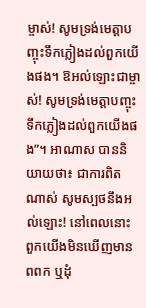ម្ចាស់! សូមទ្រង់មេត្តាបញ្ចុះទឹកភ្លៀងដល់ពួកយើងផង។ ឱអល់ឡោះជាម្ចាស់! សូមទ្រង់មេត្តាបញ្ចុះទឹកភ្លៀងដល់ពួកយើងផង”។ អាណាស បាននិយាយថា៖ ជាការពិតណាស់ សូមស្បថនឹងអល់ឡោះ! នៅពេលនោះ ពួកយើងមិនឃើញមានពពក ឬដុំ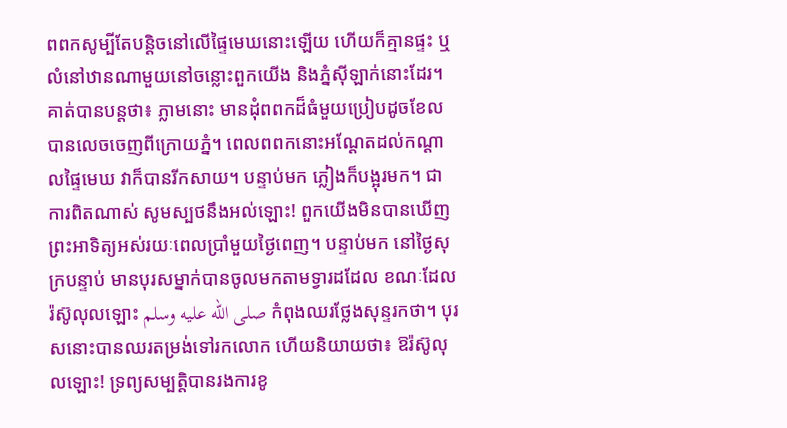ពពកសូម្បីតែបន្តិចនៅលើផ្ទៃមេឃនោះឡើយ ហើយក៏គ្មានផ្ទះ ឬលំនៅឋានណាមួយនៅចន្លោះពួកយើង និងភ្នំស៊ីឡាក់នោះដែរ។ គាត់បានបន្តថា៖ ភ្លាមនោះ មានដុំពពកដ៏ធំមួយប្រៀបដូចខែលបានលេចចេញពីក្រោយភ្នំ។ ពេលពពកនោះអណ្តែតដល់កណ្តាលផ្ទៃមេឃ វាក៏បានរីកសាយ។ បន្ទាប់មក ភ្លៀងក៏បង្អុរមក។ ជាការពិតណាស់ សូមស្បថនឹងអល់ឡោះ! ពួកយើងមិនបានឃើញព្រះអាទិត្យអស់រយៈពេលប្រាំមួយថ្ងៃពេញ។ បន្ទាប់មក នៅថ្ងៃសុក្របន្ទាប់ មានបុរសម្នាក់បានចូលមកតាមទ្វារដដែល ខណៈដែលរ៉ស៊ូលុលឡោះ صلى الله عليه وسلم កំពុងឈរថ្លែងសុន្ទរកថា។ បុរសនោះបានឈរតម្រង់ទៅរកលោក ហើយនិយាយថា៖ ឱរ៉ស៊ូលុលឡោះ! ទ្រព្យសម្បត្តិបានរងការខូ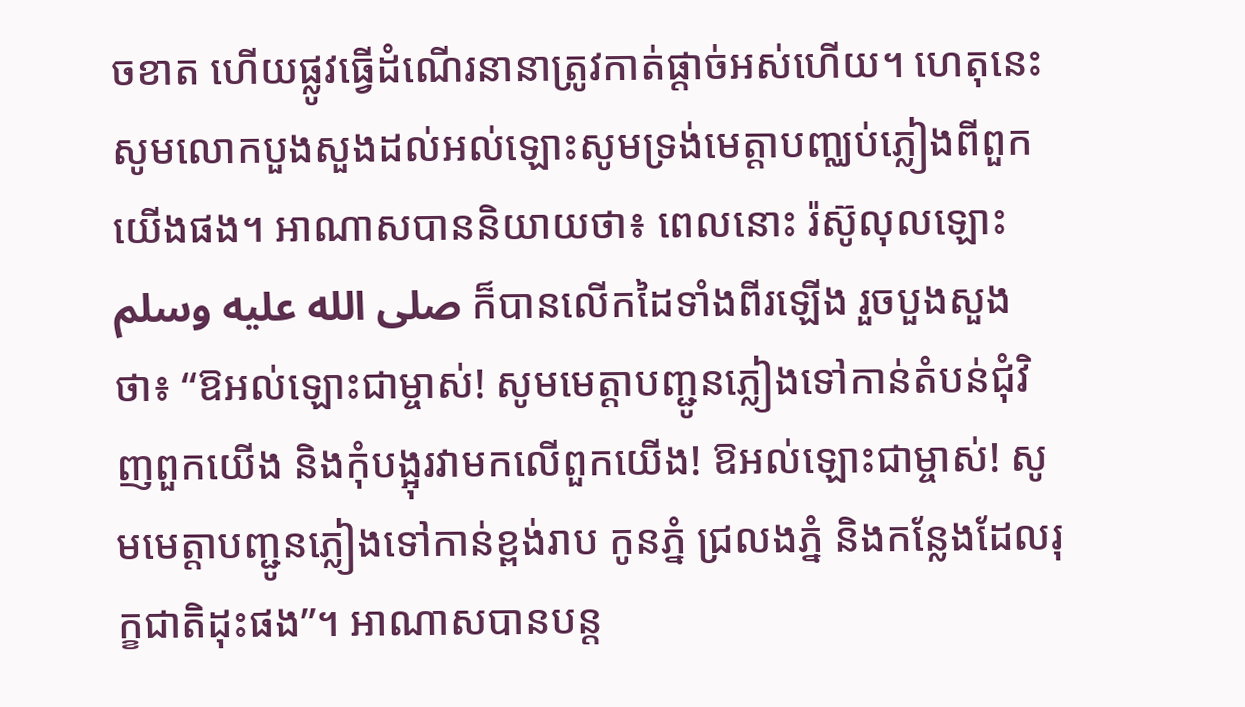ចខាត ហើយផ្លូវធ្វើដំណើរនានាត្រូវកាត់ផ្តាច់អស់ហើយ។ ហេតុនេះ សូមលោកបួងសួងដល់អល់ឡោះសូមទ្រង់មេត្តាបញ្ឈប់ភ្លៀងពីពួកយើងផង។ អាណាសបាននិយាយថា៖ ពេលនោះ រ៉ស៊ូលុលឡោះ صلى الله عليه وسلم ក៏បានលើកដៃទាំងពីរឡើង រួចបួងសួងថា៖ “ឱអល់ឡោះជាម្ចាស់! សូមមេត្តាបញ្ជូនភ្លៀងទៅកាន់តំបន់ជុំវិញពួកយើង និងកុំបង្អុរវាមកលើពួកយើង! ឱអល់ឡោះជាម្ចាស់! សូមមេត្តាបញ្ជូនភ្លៀងទៅកាន់ខ្ពង់រាប កូនភ្នំ ជ្រលងភ្នំ និងកន្លែងដែលរុក្ខជាតិដុះផង”។ អាណាសបានបន្ត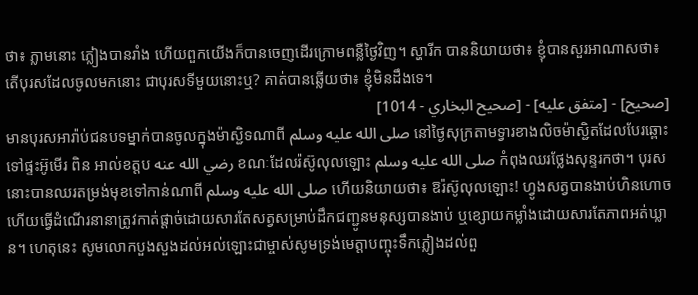ថា៖ ភ្លាមនោះ ភ្លៀងបានរាំង ហើយពួកយើងក៏បានចេញដើរក្រោមពន្លឺថ្ងៃវិញ។ ស្ហារីក បាននិយាយថា៖ ខ្ញុំបានសួរអាណាសថា៖ តើបុរសដែលចូលមកនោះ ជាបុរសទីមួយនោះឬ? គាត់បានឆ្លើយថា៖ ខ្ញុំមិនដឹងទេ។
[صحيح] - [متفق عليه] - [صحيح البخاري - 1014]
មានបុរសអារ៉ាប់ជនបទម្នាក់បានចូលក្នុងម៉ាស្ជិទណាពី صلى الله عليه وسلم នៅថ្ងៃសុក្រតាមទ្វារខាងលិចម៉ាស្ជិតដែលបែរឆ្ពោះទៅផ្ទះអ៊ូមើរ ពិន អាល់ខត្តប رضي الله عنه ខណៈដែលរ៉ស៊ូលុលឡោះ صلى الله عليه وسلم កំពុងឈរថ្លែងសុន្ទរកថា។ បុរសនោះបានឈរតម្រង់មុខទៅកាន់ណាពី صلى الله عليه وسلم ហើយនិយាយថា៖ ឱរ៉ស៊ូលុលឡោះ! ហ្វូងសត្វបានងាប់ហិនហោច ហើយធ្វើដំណើរនានាត្រូវកាត់ផ្តាច់ដោយសារតែសត្វសម្រាប់ដឹកជញ្ជូនមនុស្សបានងាប់ ឬខ្សោយកម្លាំងដោយសារតែភាពអត់ឃ្លាន។ ហេតុនេះ សូមលោកបួងសួងដល់អល់ឡោះជាម្ចាស់សូមទ្រង់មេត្តាបញ្ចុះទឹកភ្លៀងដល់ពួ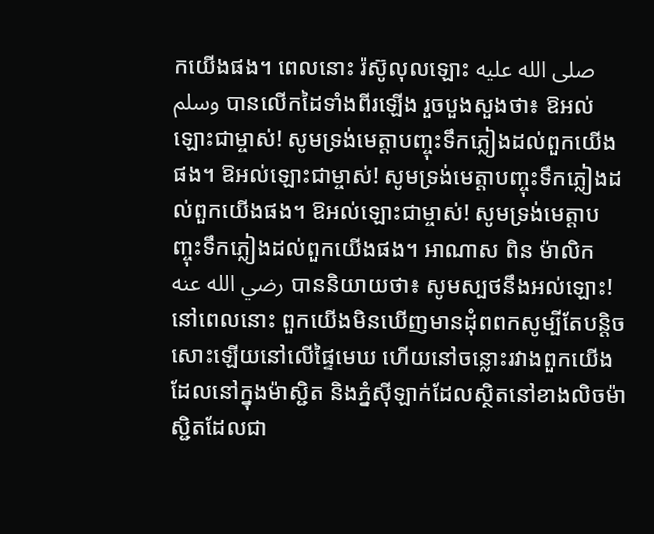កយើងផង។ ពេលនោះ រ៉ស៊ូលុលឡោះ صلى الله عليه وسلم បានលើកដៃទាំងពីរឡើង រួចបួងសួងថា៖ ឱអល់ឡោះជាម្ចាស់! សូមទ្រង់មេត្តាបញ្ចុះទឹកភ្លៀងដល់ពួកយើងផង។ ឱអល់ឡោះជាម្ចាស់! សូមទ្រង់មេត្តាបញ្ចុះទឹកភ្លៀងដល់ពួកយើងផង។ ឱអល់ឡោះជាម្ចាស់! សូមទ្រង់មេត្តាបញ្ចុះទឹកភ្លៀងដល់ពួកយើងផង។ អាណាស ពិន ម៉ាលិក رضي الله عنه បាននិយាយថា៖ សូមស្បថនឹងអល់ឡោះ! នៅពេលនោះ ពួកយើងមិនឃើញមានដុំពពកសូម្បីតែបន្តិចសោះឡើយនៅលើផ្ទៃមេឃ ហើយនៅចន្លោះរវាងពួកយើងដែលនៅក្នុងម៉ាស្ជិត និងភ្នំស៊ីឡាក់ដែលស្ថិតនៅខាងលិចម៉ាស្ជិតដែលជា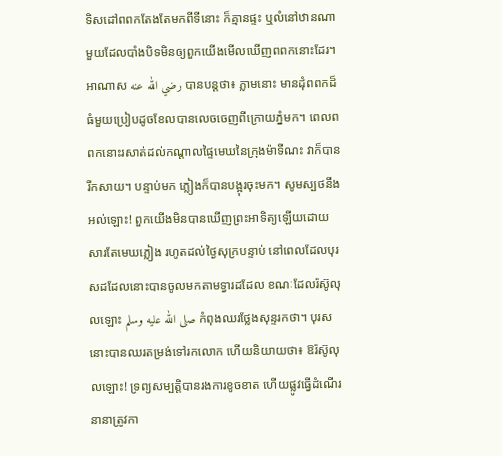ទិសដៅពពកតែងតែមកពីទីនោះ ក៏គ្មានផ្ទះ ឬលំនៅឋានណាមួយដែលបាំងបិទមិនឲ្យពួកយើងមើលឃើញពពកនោះដែរ។ អាណាស رضي الله عنه បានបន្តថា៖ ភ្លាមនោះ មានដុំពពកដ៏ធំមួយប្រៀបដូចខែលបានលេចចេញពីក្រោយភ្នំមក។ ពេលពពកនោះរសាត់ដល់កណ្តាលផ្ទៃមេឃនៃក្រុងម៉ាទីណះ វាក៏បានរីកសាយ។ បន្ទាប់មក ភ្លៀងក៏បានបង្អុរចុះមក។ សូមស្បថនឹងអល់ឡោះ! ពួកយើងមិនបានឃើញព្រះអាទិត្យឡើយដោយសារតែមេឃភ្លៀង រហូតដល់ថ្ងៃសុក្របន្ទាប់ នៅពេលដែលបុរសដដែលនោះបានចូលមកតាមទ្វារដដែល ខណៈដែលរ៉ស៊ូលុលឡោះ صلى الله عليه وسلم កំពុងឈរថ្លែងសុន្ទរកថា។ បុរសនោះបានឈរតម្រង់ទៅរកលោក ហើយនិយាយថា៖ ឱរ៉ស៊ូលុលឡោះ! ទ្រព្យសម្បត្តិបានរងការខូចខាត ហើយផ្លូវធ្វើដំណើរនានាត្រូវកា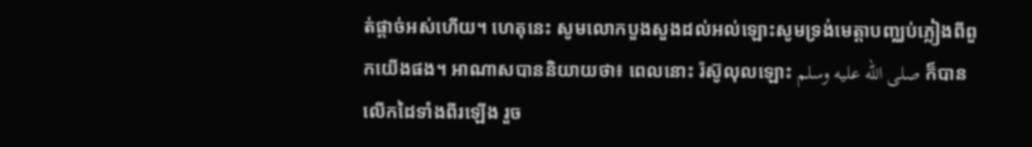ត់ផ្តាច់អស់ហើយ។ ហេតុនេះ សូមលោកបួងសួងដល់អល់ឡោះសូមទ្រង់មេត្តាបញ្ឈប់ភ្លៀងពីពួកយើងផង។ អាណាសបាននិយាយថា៖ ពេលនោះ រ៉ស៊ូលុលឡោះ صلى الله عليه وسلم ក៏បានលើកដៃទាំងពីរឡើង រួច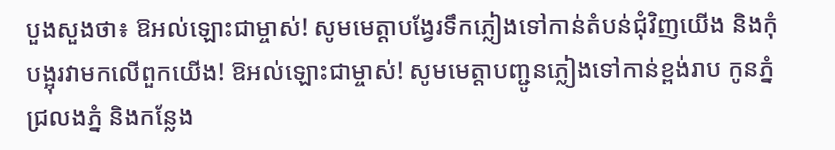បួងសួងថា៖ ឱអល់ឡោះជាម្ចាស់! សូមមេត្តាបង្វែរទឹកភ្លៀងទៅកាន់តំបន់ជុំវិញយើង និងកុំបង្អុរវាមកលើពួកយើង! ឱអល់ឡោះជាម្ចាស់! សូមមេត្តាបញ្ជូនភ្លៀងទៅកាន់ខ្ពង់រាប កូនភ្នំ ជ្រលងភ្នំ និងកន្លែង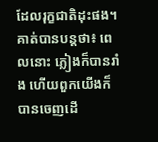ដែលរុក្ខជាតិដុះផង។ គាត់បានបន្តថា៖ ពេលនោះ ភ្លៀងក៏បានរាំង ហើយពួកយើងក៏បានចេញដើ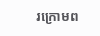រក្រោមព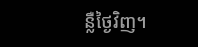ន្លឺថ្ងៃវិញ។